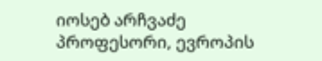იოსებ არჩვაძე
პროფესორი, ევროპის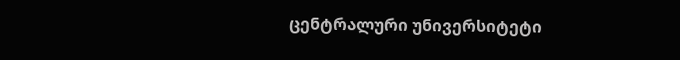ცენტრალური უნივერსიტეტი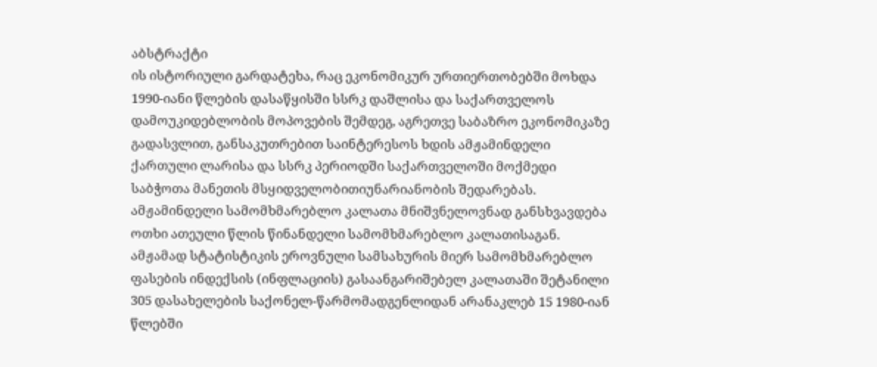აბსტრაქტი
ის ისტორიული გარდატეხა, რაც ეკონომიკურ ურთიერთობებში მოხდა 1990-იანი წლების დასაწყისში სსრკ დაშლისა და საქართველოს დამოუკიდებლობის მოპოვების შემდეგ, აგრეთვე საბაზრო ეკონომიკაზე გადასვლით, განსაკუთრებით საინტერესოს ხდის ამჟამინდელი ქართული ლარისა და სსრკ პერიოდში საქართველოში მოქმედი საბჭოთა მანეთის მსყიდველობითიუნარიანობის შედარებას.
ამჟამინდელი სამომხმარებლო კალათა მნიშვნელოვნად განსხვავდება ოთხი ათეული წლის წინანდელი სამომხმარებლო კალათისაგან. ამჟამად სტატისტიკის ეროვნული სამსახურის მიერ სამომხმარებლო ფასების ინდექსის (ინფლაციის) გასაანგარიშებელ კალათაში შეტანილი 305 დასახელების საქონელ-წარმომადგენლიდან არანაკლებ 15 1980-იან წლებში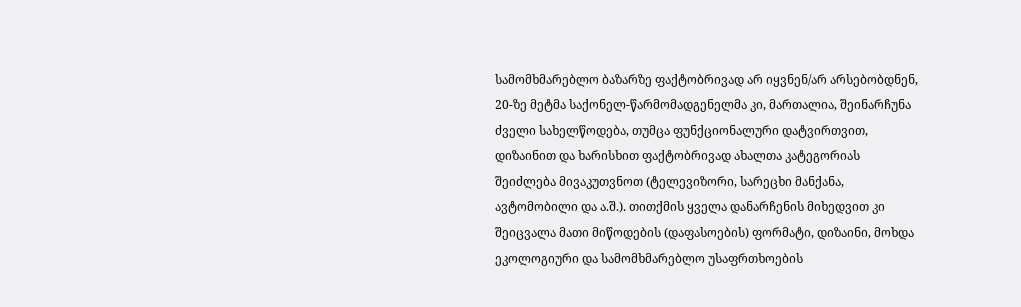სამომხმარებლო ბაზარზე ფაქტობრივად არ იყვნენ/არ არსებობდნენ, 20-ზე მეტმა საქონელ-წარმომადგენელმა კი, მართალია, შეინარჩუნა ძველი სახელწოდება, თუმცა ფუნქციონალური დატვირთვით, დიზაინით და ხარისხით ფაქტობრივად ახალთა კატეგორიას შეიძლება მივაკუთვნოთ (ტელევიზორი, სარეცხი მანქანა, ავტომობილი და ა.შ.). თითქმის ყველა დანარჩენის მიხედვით კი შეიცვალა მათი მიწოდების (დაფასოების) ფორმატი, დიზაინი, მოხდა ეკოლოგიური და სამომხმარებლო უსაფრთხოების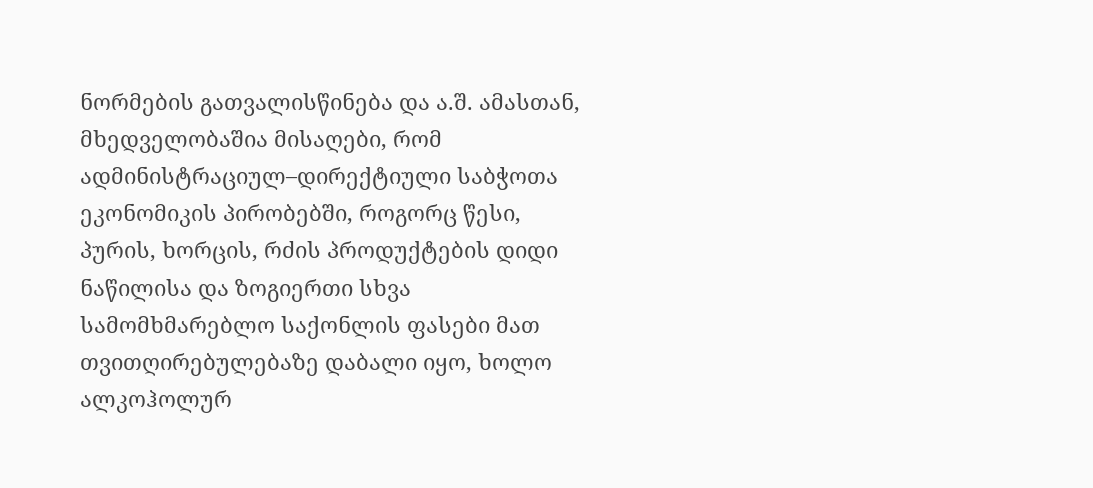ნორმების გათვალისწინება და ა.შ. ამასთან, მხედველობაშია მისაღები, რომ ადმინისტრაციულ–დირექტიული საბჭოთა ეკონომიკის პირობებში, როგორც წესი, პურის, ხორცის, რძის პროდუქტების დიდი ნაწილისა და ზოგიერთი სხვა სამომხმარებლო საქონლის ფასები მათ თვითღირებულებაზე დაბალი იყო, ხოლო ალკოჰოლურ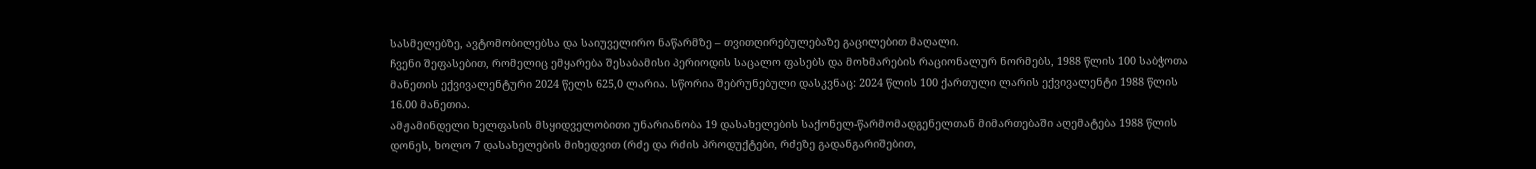სასმელებზე, ავტომობილებსა და საიუველირო ნაწარმზე – თვითღირებულებაზე გაცილებით მაღალი.
ჩვენი შეფასებით, რომელიც ემყარება შესაბამისი პერიოდის საცალო ფასებს და მოხმარების რაციონალურ ნორმებს, 1988 წლის 100 საბჭოთა მანეთის ექვივალენტური 2024 წელს 625,0 ლარია. სწორია შებრუნებული დასკვნაც: 2024 წლის 100 ქართული ლარის ექვივალენტი 1988 წლის 16.00 მანეთია.
ამჟამინდელი ხელფასის მსყიდველობითი უნარიანობა 19 დასახელების საქონელ-წარმომადგენელთან მიმართებაში აღემატება 1988 წლის დონეს, ხოლო 7 დასახელების მიხედვით (რძე და რძის პროდუქტები, რძეზე გადანგარიშებით,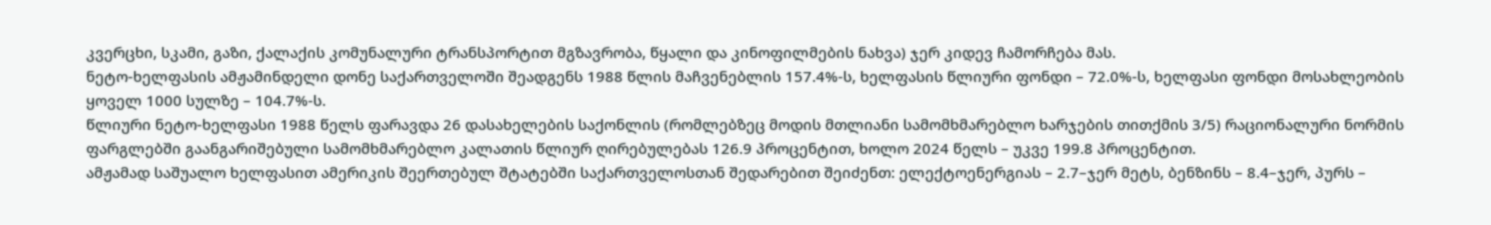კვერცხი, სკამი, გაზი, ქალაქის კომუნალური ტრანსპორტით მგზავრობა, წყალი და კინოფილმების ნახვა) ჯერ კიდევ ჩამორჩება მას.
ნეტო-ხელფასის ამჟამინდელი დონე საქართველოში შეადგენს 1988 წლის მაჩვენებლის 157.4%-ს, ხელფასის წლიური ფონდი – 72.0%-ს, ხელფასი ფონდი მოსახლეობის ყოველ 1000 სულზე – 104.7%-ს.
წლიური ნეტო-ხელფასი 1988 წელს ფარავდა 26 დასახელების საქონლის (რომლებზეც მოდის მთლიანი სამომხმარებლო ხარჯების თითქმის 3/5) რაციონალური ნორმის ფარგლებში გაანგარიშებული სამომხმარებლო კალათის წლიურ ღირებულებას 126.9 პროცენტით, ხოლო 2024 წელს – უკვე 199.8 პროცენტით.
ამჟამად საშუალო ხელფასით ამერიკის შეერთებულ შტატებში საქართველოსთან შედარებით შეიძენთ: ელექტოენერგიას – 2.7–ჯერ მეტს, ბენზინს – 8.4–ჯერ, პურს –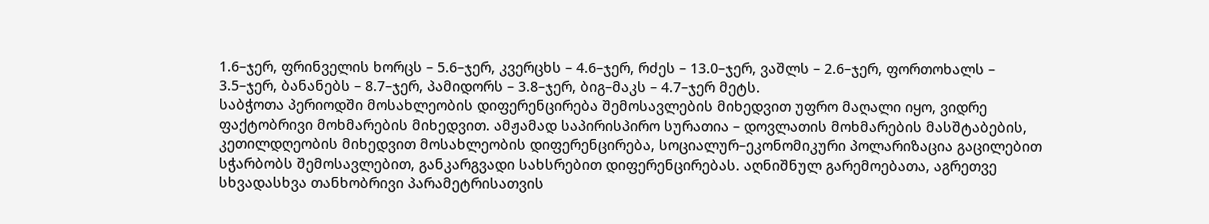1.6–ჯერ, ფრინველის ხორცს – 5.6–ჯერ, კვერცხს – 4.6–ჯერ, რძეს – 13.0–ჯერ, ვაშლს – 2.6–ჯერ, ფორთოხალს – 3.5–ჯერ, ბანანებს – 8.7–ჯერ, პამიდორს – 3.8–ჯერ, ბიგ–მაკს – 4.7–ჯერ მეტს.
საბჭოთა პერიოდში მოსახლეობის დიფერენცირება შემოსავლების მიხედვით უფრო მაღალი იყო, ვიდრე ფაქტობრივი მოხმარების მიხედვით. ამჟამად საპირისპირო სურათია – დოვლათის მოხმარების მასშტაბების, კეთილდღეობის მიხედვით მოსახლეობის დიფერენცირება, სოციალურ–ეკონომიკური პოლარიზაცია გაცილებით სჭარბობს შემოსავლებით, განკარგვადი სახსრებით დიფერენცირებას. აღნიშნულ გარემოებათა, აგრეთვე სხვადასხვა თანხობრივი პარამეტრისათვის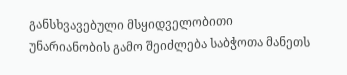განსხვავებული მსყიდველობითი უნარიანობის გამო შეიძლება საბჭოთა მანეთს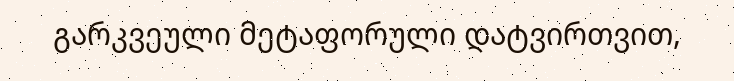გარკვეული მეტაფორული დატვირთვით,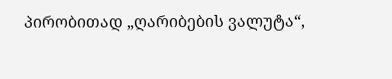პირობითად „ღარიბების ვალუტა“,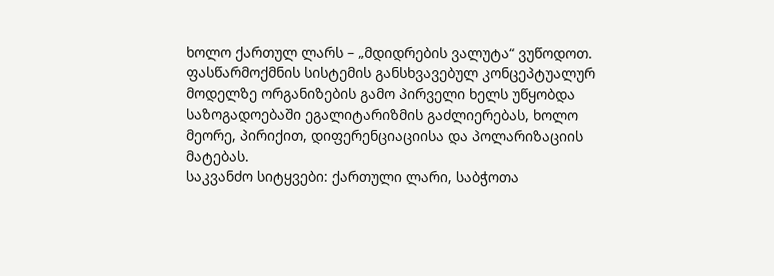ხოლო ქართულ ლარს – „მდიდრების ვალუტა“ ვუწოდოთ. ფასწარმოქმნის სისტემის განსხვავებულ კონცეპტუალურ მოდელზე ორგანიზების გამო პირველი ხელს უწყობდა საზოგადოებაში ეგალიტარიზმის გაძლიერებას, ხოლო მეორე, პირიქით, დიფერენციაციისა და პოლარიზაციის მატებას.
საკვანძო სიტყვები: ქართული ლარი, საბჭოთა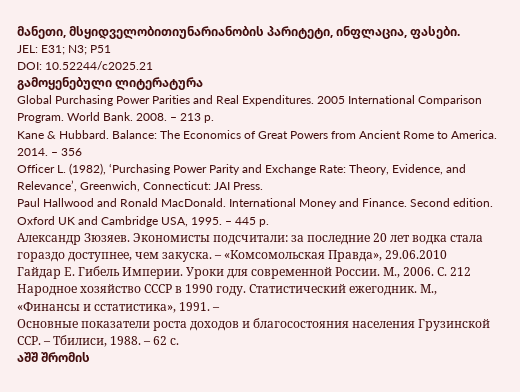მანეთი, მსყიდველობითიუნარიანობის პარიტეტი, ინფლაცია, ფასები.
JEL: E31; N3; P51
DOI: 10.52244/c2025.21
გამოყენებული ლიტერატურა
Global Purchasing Power Parities and Real Expenditures. 2005 International Comparison Program. World Bank. 2008. – 213 p.
Kane & Hubbard. Balance: The Economics of Great Powers from Ancient Rome to America. 2014. – 356
Officer L. (1982), ‘Purchasing Power Parity and Exchange Rate: Theory, Evidence, and Relevance’, Greenwich, Connecticut: JAI Press.
Paul Hallwood and Ronald MacDonald. International Money and Finance. Second edition. Oxford UK and Cambridge USA, 1995. – 445 p.
Александр Зюзяев. Экономисты подсчитали: за последние 20 лет водка стала гораздо доступнее, чем закуска. – «Комсомольская Правда», 29.06.2010
Гайдар Е. Гибель Империи. Уроки для современной России. М., 2006. С. 212
Народное хозяйство СССР в 1990 году. Статистический ежегодник. М., «Финансы и сстатистика», 1991. –
Основные показатели роста доходов и благосостояния населения Грузинской ССР. – Тбилиси, 1988. – 62 с.
აშშ შრომის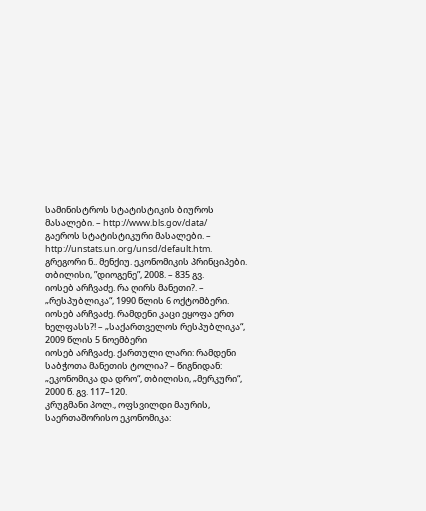სამინისტროს სტატისტიკის ბიუროს მასალები. – http://www.bls.gov/data/
გაეროს სტატისტიკური მასალები. – http://unstats.un.org/unsd/default.htm.
გრეგორი ნ.. მენქიუ. ეკონომიკის პრინციპები. თბილისი, ”დიოგენე”, 2008. – 835 გვ.
იოსებ არჩვაძე. რა ღირს მანეთი?. – „რესპუბლიკა“, 1990 წლის 6 ოქტომბერი.
იოსებ არჩვაძე. რამდენი კაცი ეყოფა ერთ ხელფასს?! – „საქართველოს რესპუბლიკა“, 2009 წლის 5 ნოემბერი
იოსებ არჩვაძე. ქართული ლარი: რამდენი საბჭოთა მანეთის ტოლია? – წიგნიდან: „ეკონომიკა და დრო“, თბილისი, „მერკური“, 2000 წ. გვ. 117–120.
კრუგმანი პოლ., ოფსვილდი მაურის, საერთაშორისო ეკონომიკა: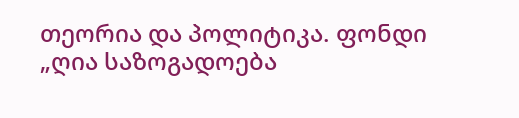თეორია და პოლიტიკა. ფონდი „ღია საზოგადოება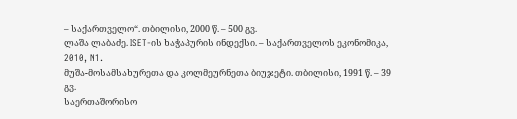– საქართველო“. თბილისი, 2000 წ. – 500 გვ.
ლაშა ლაბაძე. ISET-ის ხაჭაპურის ინდექსი. – საქართველოს ეკონომიკა, 2010, N1.
მუშა-მოსამსახურეთა და კოლმეურნეთა ბიუჯეტი. თბილისი, 1991 წ. – 39 გვ.
საერთაშორისო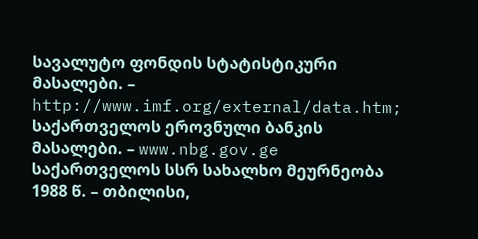სავალუტო ფონდის სტატისტიკური მასალები. – http://www.imf.org/external/data.htm;
საქართველოს ეროვნული ბანკის მასალები. – www.nbg.gov.ge
საქართველოს სსრ სახალხო მეურნეობა 1988 წ. – თბილისი,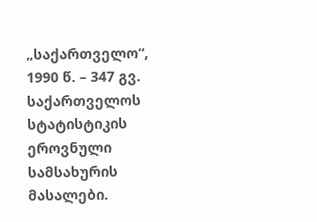„საქართველო“, 1990 წ. – 347 გვ.
საქართველოს სტატისტიკის ეროვნული სამსახურის მასალები.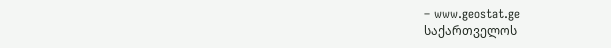– www.geostat.ge
საქართველოს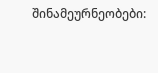შინამეურნეობები: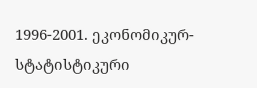1996-2001. ეკონომიკურ-სტატისტიკური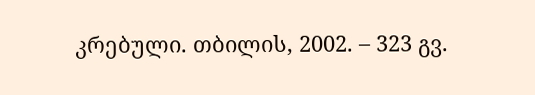კრებული. თბილის, 2002. – 323 გვ.